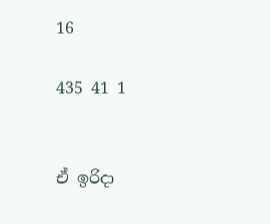16

435 41 1


ඒ ඉරිදා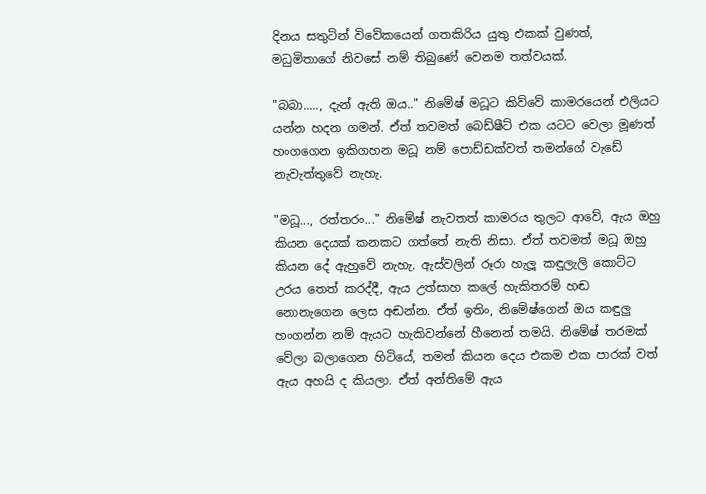දිනය සතුටින් විවේකයෙන් ගතකිරිය යුතු එකක් වුණත්, මධුමිතාගේ නිවසේ නම් තිබුණේ වෙනම තත්වයක්.

"බබා....., දැන් ඇති ඔය.." නිමේෂ් මධූට කිව්වේ කාමරයෙන් එලියට යන්න හදන ගමන්. ඒත් තවමත් බෙඩ්ෂීට් එක යටට වෙලා මූණත් හංගගෙන ඉකිගහන මධූ නම් පොඩ්ඩක්වත් තමන්ගේ වැඩේ නැවැත්තුවේ නැහැ.

"මධූ..., රත්තරං..." නිමේෂ් නැවතත් කාමරය තුලට ආවේ, ඇය ඔහු කියන දෙයක් කනකට ගත්තේ නැති නිසා. ඒත් තවමත් මධූ ඔහු කියන දේ ඇහුවේ නැහැ. ඇස්වලින් රූරා හැලූ කඳුලැලි කොට්ට උරය තෙත් කරද්දී, ඇය උත්සාහ කලේ හැකිතරම් හඬ නොනැගෙන ලෙස අඬන්න. ඒත් ඉතිං, නිමේෂ්ගෙන් ඔය කඳුලු හංගන්න නම් ඇයට හැකිවන්නේ හීනෙන් තමයි. නිමේෂ් තරමක් වේලා බලාගෙන හිටියේ, තමන් කියන දෙය එකම එක පාරක් වත් ඇය අහයි ද කියලා. ඒත් අන්තිමේ ඇය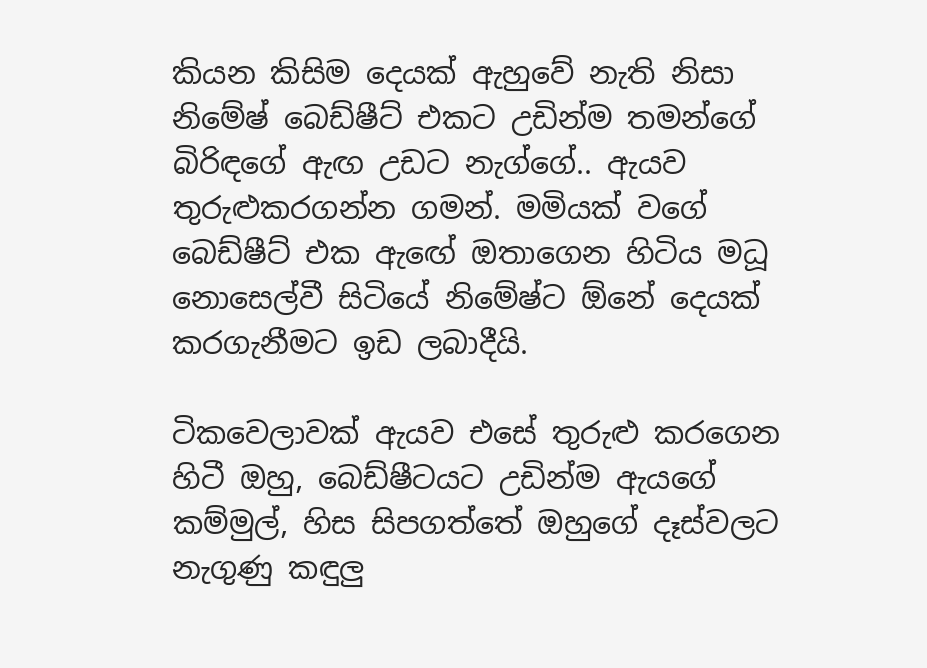කියන කිසිම දෙයක් ඇහුවේ නැති නිසා නිමේෂ් බෙඩ්ෂීට් එකට උඩින්ම තමන්ගේ බිරිඳගේ ඇඟ උඩට නැග්ගේ.. ඇයව තුරුළුකරගන්න ගමන්. මමියක් වගේ බෙඩ්ෂීට් එක ඇඟේ ඔතාගෙන හිටිය මධූ නොසෙල්වී සිටියේ නිමේෂ්ට ඕනේ දෙයක් කරගැනීමට ඉඩ ලබාදීයි.

ටිකවෙලාවක් ඇයව එසේ තුරුළු කරගෙන හිටී ඔහු, බෙඩ්ෂීටයට උඩින්ම ඇයගේ කම්මුල්, හිස සිපගත්තේ ඔහුගේ දෑස්වලට නැගුණු කඳුලු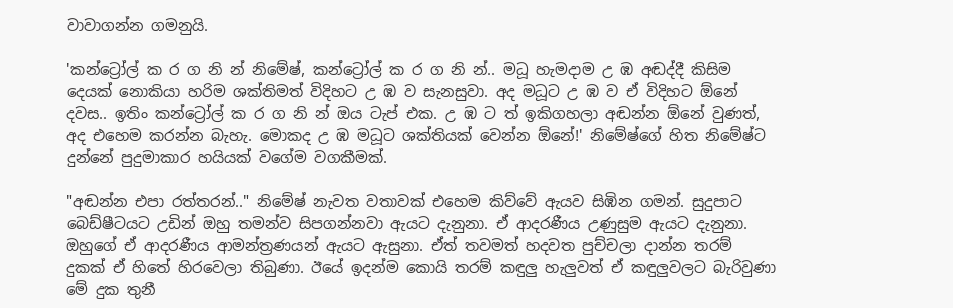වාවාගන්න ගමනුයි.

'කන්ට්‍රෝල් ක ර ග නි න් නිමේෂ්, කන්ට්‍රෝල් ක ර ග නි න්.. මධූ හැමදාම උ ඹ අඬද්දී කිසිම දෙයක් නොකියා හරිම ශක්තිමත් විදිහට උ ඹ ව සැනසුවා. අද මධූට උ ඹ ව ඒ විදිහට ඕනේ දවස.. ඉතිං කන්‍ට්‍රෝල් ක ර ග නි න් ඔය ටැප් එක. උ ඹ ට ත් ඉකිගහලා අඬන්න ඕනේ වුණත්, අද එහෙම කරන්න බැහැ. මොකද උ ඹ මධූට ශක්තියක් වෙන්න ඕනේ!' නිමේෂ්ගේ හිත නිමේෂ්ට දුන්නේ පුදුමාකාර හයියක් වගේම වගකීමක්.

"අඬන්න එපා රත්තරන්.." නිමේෂ් නැවත වතාවක් එහෙම කිව්වේ ඇයව සිඹින ගමන්. සුදුපාට බෙඩ්ෂීටයට උඩින් ඔහු තමන්ව සිපගන්නවා ඇයට දැනුනා. ඒ ආදරණීය උණුසුම ඇයට දැනුනා. ඔහුගේ ඒ ආදරණීය ආමන්ත්‍රණයන් ඇයට ඇසුනා. ඒත් තවමත් හදවත පුච්චලා දාන්න තරම් දුකක් ඒ හිතේ හිරවෙලා තිබුණා. ඊයේ ඉදන්ම කොයි තරම් කඳුලු හැලුවත් ඒ කඳුලුවලට බැරිවුණා මේ දුක තුනී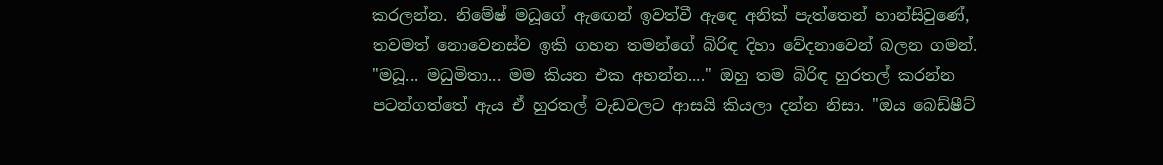කරලන්න. නිමේෂ් මධූගේ ඇඟෙන් ඉවත්වී ඇඳෙ අනික් පැත්තෙන් හාන්සිවුණේ, තවමත් නොවෙනස්ව ඉකි ගහන තමන්ගේ බිරිඳ දිහා වේදනාවෙන් බලන ගමන්. "මධූ... මධුමිතා... මම කියන එක අහන්න...." ඔහු තම බිරිඳ හුරතල් කරන්න පටන්ගත්තේ ඇය ඒ හුරතල් වැඩවලට ආසයි කියලා දන්න නිසා. "ඔය බෙඩ්ෂීට්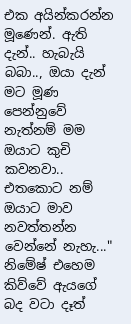එක අයින්කරන්න මූණෙන්. ඇති දැන්.. හැබැයි බබා.., ඔයා දැන් මට මූණ පෙන්නුවේ නැත්නම් මම ඔයාට කුචි කවනවා.. එතකොට නම් ඔයාට මාව නවත්තන්න වෙන්නේ නැහැ..." නිමේෂ් එහෙම කිව්වේ ඇයගේ බද වටා දෑත්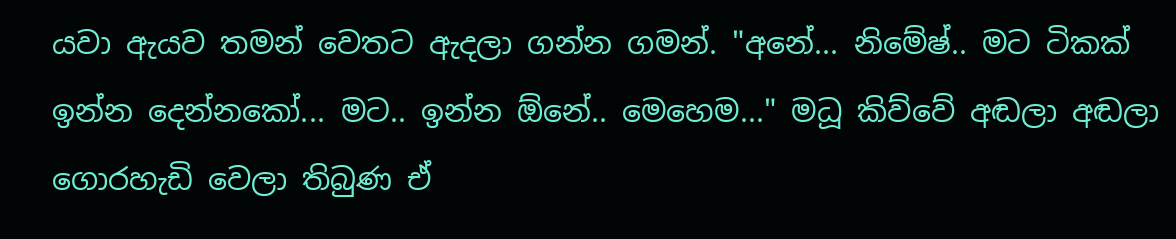යවා ඇයව තමන් වෙතට ඇදලා ගන්න ගමන්. "අනේ... නිමේෂ්.. මට ටිකක් ඉන්න දෙන්නකෝ... මට.. ඉන්න ඕනේ.. මෙහෙම..." මධූ කිව්වේ අඬලා අඬලා ගොරහැඩි වෙලා තිබුණ ඒ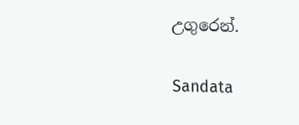උගුරෙන්.

Sandata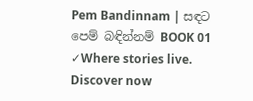Pem Bandinnam | සඳට පෙම් බඳින්නම් BOOK 01 ✓Where stories live. Discover now